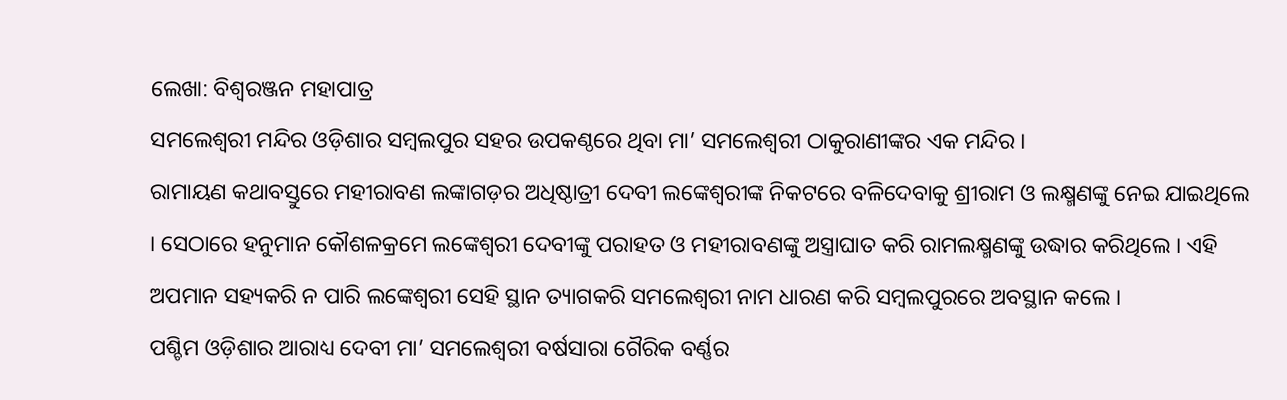ଲେଖା: ବିଶ୍ଵରଞ୍ଜନ ମହାପାତ୍ର
ସମଲେଶ୍ୱରୀ ମନ୍ଦିର ଓଡ଼ିଶାର ସମ୍ବଲପୁର ସହର ଉପକଣ୍ଠରେ ଥିବା ମା’ ସମଲେଶ୍ୱରୀ ଠାକୁରାଣୀଙ୍କର ଏକ ମନ୍ଦିର ।
ରାମାୟଣ କଥାବସ୍ତୁରେ ମହୀରାବଣ ଲଙ୍କାଗଡ଼ର ଅଧିଷ୍ଠାତ୍ରୀ ଦେବୀ ଲଙ୍କେଶ୍ୱରୀଙ୍କ ନିକଟରେ ବଳିଦେବାକୁ ଶ୍ରୀରାମ ଓ ଲକ୍ଷ୍ମଣଙ୍କୁ ନେଇ ଯାଇଥିଲେ । ସେଠାରେ ହନୁମାନ କୌଶଳକ୍ରମେ ଲଙ୍କେଶ୍ୱରୀ ଦେବୀଙ୍କୁ ପରାହତ ଓ ମହୀରାବଣଙ୍କୁ ଅସ୍ତ୍ରାଘାତ କରି ରାମଲକ୍ଷ୍ମଣଙ୍କୁ ଉଦ୍ଧାର କରିଥିଲେ । ଏହି ଅପମାନ ସହ୍ୟକରି ନ ପାରି ଲଙ୍କେଶ୍ୱରୀ ସେହି ସ୍ଥାନ ତ୍ୟାଗକରି ସମଲେଶ୍ୱରୀ ନାମ ଧାରଣ କରି ସମ୍ବଲପୁରରେ ଅବସ୍ଥାନ କଲେ ।
ପଶ୍ଚିମ ଓଡ଼ିଶାର ଆରାଧ୍ୟ ଦେବୀ ମା’ ସମଲେଶ୍ୱରୀ ବର୍ଷସାରା ଗୈରିକ ବର୍ଣ୍ଣର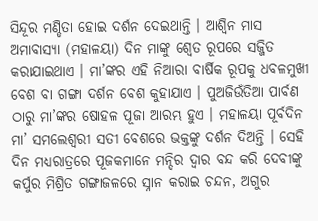ସିନ୍ଦୂର ମଣ୍ଡିତା ହୋଇ ଦର୍ଶନ ଦେଇଥାନ୍ତି । ଆଶ୍ୱିନ ମାସ ଅମାବାସ୍ୟା (ମହାଳୟା) ଦିନ ମାଙ୍କୁ ଶ୍ୱେତ ରୂପରେ ସଜ୍ଜିତ କରାଯାଇଥାଏ । ମା’ଙ୍କର ଏହି ନିଆରା ବାର୍ଷିକ ରୂପକୁ ଧବଳମୁଖୀ ବେଶ ବା ଗଙ୍ଗା ଦର୍ଶନ ବେଶ କୁହାଯାଏ । ପୁଅଜିଉଁତିଆ ପାର୍ବଣ ଠାରୁ ମା’ଙ୍କର ଷୋହଳ ପୂଜା ଆରମ୍ଭ ହୁଏ । ମହାଳୟା ପୂର୍ବଦିନ ମା’ ସମଲେଶ୍ୱରୀ ସତୀ ବେଶରେ ଭକ୍ତଙ୍କୁ ଦର୍ଶନ ଦିଅନ୍ତି । ସେହି ଦିନ ମଧ୍ୟରାତ୍ରରେ ପୂଜକମାନେ ମନ୍ଦିର ଦ୍ୱାର ବନ୍ଦ କରି ଦେବୀଙ୍କୁ କର୍ପୁର ମିଶ୍ରିତ ଗଙ୍ଗାଜଳରେ ସ୍ନାନ କରାଇ ଚନ୍ଦନ, ଅଗୁର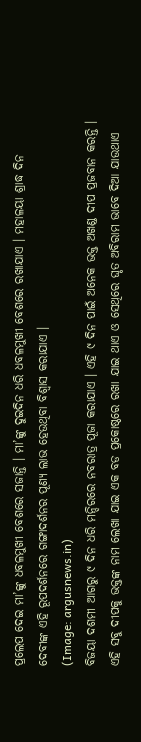ପ୍ରଲେପ ଦେଇ ମା’ଙ୍କୁ ଧବଳମୁଖୀ ବେଶରେ ସଜାନ୍ତି । ମା’ଙ୍କୁ ଦୁଇଦିନ ଧରି ଧବଳମୁଖୀ ବେଶରେ ରଖାଯାଏ । ମହାଳୟା ଶ୍ରାଦ୍ଧ ଦିନ ଦେବୀଙ୍କ ଏହି ରୂପଦର୍ଶନରେ ଗଙ୍ଗାଦର୍ଶନର ପୂଣ୍ୟ ଲାଭ ହେଉଥିବା ବିଶ୍ୱାସ କରାଯାଏ ।
(Image: argusnews.in)
ବିଜୟା ଦଶମୀ ଆଗରୁ ୯ ଦିନ ଧରି ମନ୍ଦିରରେ ନବରାତ୍ର ପୂଜା କରାଯାଏ । ଏହି ୯ ଦିନ ପାଇଁ ଅନେକ ଭକ୍ତ ଅଖଣ୍ଡ ଦୀପ ପ୍ରଜବାନ କରନ୍ତି । ଏହି ସବୁ ଦୀପକୁ ଭକ୍ତଙ୍କ ନାମ ଲେଖା ଯାଇ ଏକ ବଡ ପ୍ରକୋଷ୍ଠରେ ରଖା ଯାଇ ଥାଏ ଓ ସେଥିରେ ଘୃତ ଅବିରାମ ଭାବେ ଦିଆ ଯାଉଥାଏ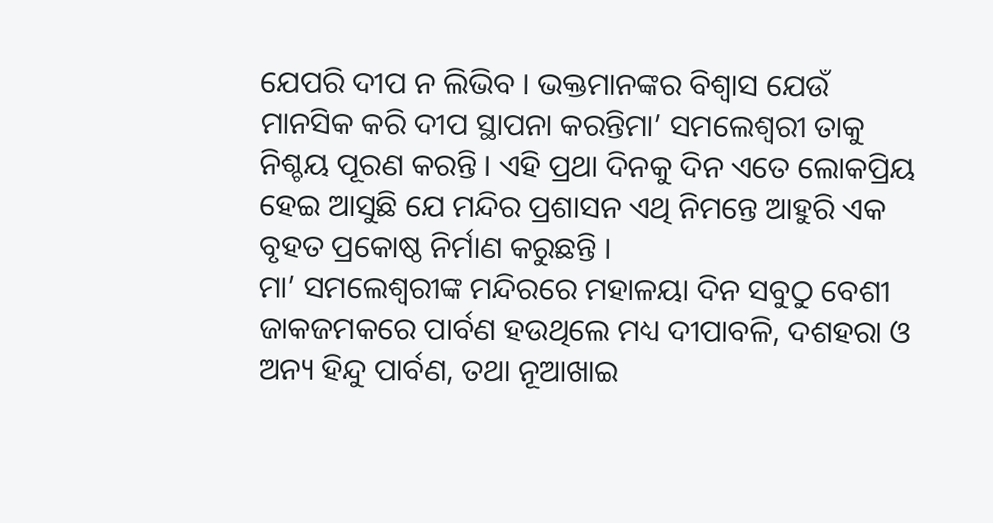ଯେପରି ଦୀପ ନ ଲିଭିବ । ଭକ୍ତମାନଙ୍କର ବିଶ୍ୱାସ ଯେଉଁ ମାନସିକ କରି ଦୀପ ସ୍ଥାପନା କରନ୍ତିମା’ ସମଲେଶ୍ୱରୀ ତାକୁ ନିଶ୍ଚୟ ପୂରଣ କରନ୍ତି । ଏହି ପ୍ରଥା ଦିନକୁ ଦିନ ଏତେ ଲୋକପ୍ରିୟ ହେଇ ଆସୁଛି ଯେ ମନ୍ଦିର ପ୍ରଶାସନ ଏଥି ନିମନ୍ତେ ଆହୁରି ଏକ ବୃହତ ପ୍ରକୋଷ୍ଠ ନିର୍ମାଣ କରୁଛନ୍ତି ।
ମା’ ସମଲେଶ୍ୱରୀଙ୍କ ମନ୍ଦିରରେ ମହାଳୟା ଦିନ ସବୁଠୁ ବେଶୀ ଜାକଜମକରେ ପାର୍ବଣ ହଉଥିଲେ ମଧ୍ୟ ଦୀପାବଳି, ଦଶହରା ଓ ଅନ୍ୟ ହିନ୍ଦୁ ପାର୍ବଣ, ତଥା ନୂଆଖାଇ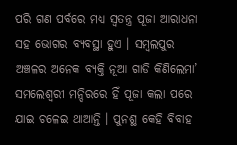ପରି ଗଣ ପର୍ବରେ ମଧ୍ୟ ସ୍ୱତନ୍ତ୍ର ପୂଜା ଆରାଧନା ସହ ଭୋଗର ବ୍ୟବସ୍ଥା ହୁଏ । ସମ୍ବଲପୁର ଅଞ୍ଚଳର ଅନେକ ବ୍ୟକ୍ତି ନୂଆ ଗାଡି କିଣିଲେମା’ ସମଲେଶ୍ୱରୀ ମନ୍ଦିରରେ ହିଁ ପୂଜା କଲା ପରେ ଯାଇ ଚଳେଇ ଥାଆନ୍ତି । ପୁନଶ୍ଛ କେହି ବିବାହ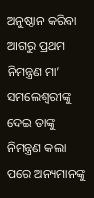ଅନୁଷ୍ଠାନ କରିବା ଆଗରୁ ପ୍ରଥମ ନିମନ୍ତ୍ରଣ ମା’ ସମଲେଶ୍ୱରୀଙ୍କୁ ଦେଇ ତାଙ୍କୁ ନିମନ୍ତ୍ରଣ କଲା ପରେ ଅନ୍ୟମାନଙ୍କୁ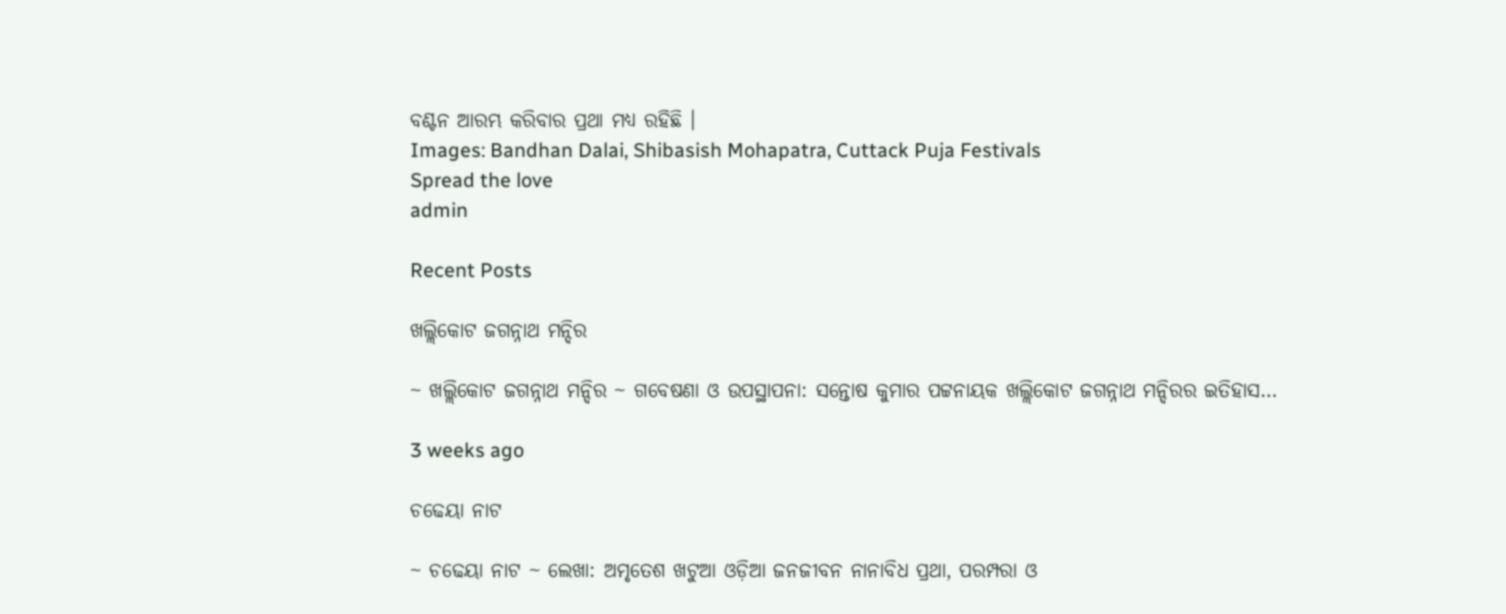ବଣ୍ଟନ ଆରମ୍ଭ କରିବାର ପ୍ରଥା ମଧ୍ୟ ରହିଛି ।
Images: Bandhan Dalai, Shibasish Mohapatra, Cuttack Puja Festivals
Spread the love
admin

Recent Posts

ଖଲ୍ଲିକୋଟ ଜଗନ୍ନାଥ ମନ୍ଦିର

~ ଖଲ୍ଲିକୋଟ ଜଗନ୍ନାଥ ମନ୍ଦିର ~ ଗବେଷଣା ଓ ଉପସ୍ଥାପନା: ସନ୍ତୋଷ କୁମାର ପଟ୍ଟନାୟକ ଖଲ୍ଲିକୋଟ ଜଗନ୍ନାଥ ମନ୍ଦିରର ଇତିହାସ…

3 weeks ago

ଚଢେୟା ନାଟ

~ ଚଢେୟା ନାଟ ~ ଲେଖା: ଅମୃତେଶ ଖଟୁଆ ଓଡ଼ିଆ ଜନଜୀବନ ନାନାବିଧ ପ୍ରଥା, ପରମ୍ପରା ଓ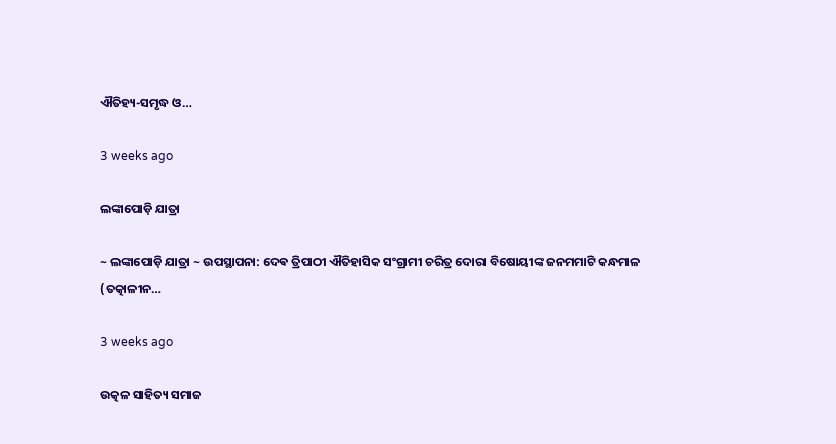ଐତିହ୍ୟ-ସମୃଦ୍ଧ ଓ…

3 weeks ago

ଲଙ୍କାପୋଡ଼ି ଯାତ୍ରା

~ ଲଙ୍କାପୋଡ଼ି ଯାତ୍ରା ~ ଉପସ୍ଥାପନା: ଦେଵ ତ୍ରିପାଠୀ ଐତିହାସିକ ସଂଗ୍ରାମୀ ଚରିତ୍ର ଦୋରା ବିଷୋୟୀଙ୍କ ଜନମମାଟି କନ୍ଧମାଳ (ତତ୍କାଳୀନ…

3 weeks ago

ଉତ୍କଳ ସାହିତ୍ୟ ସମାଜ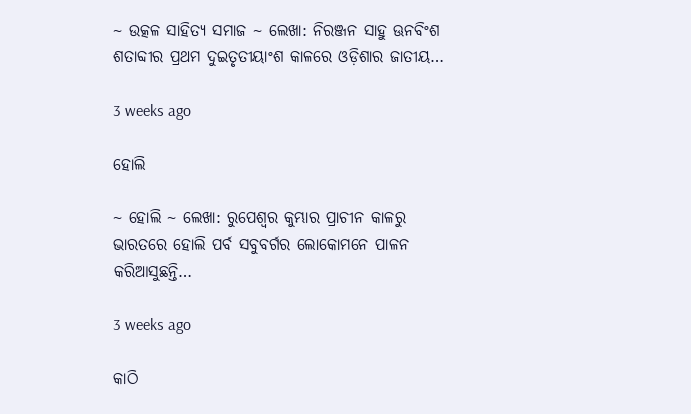~ ଉତ୍କଳ ସାହିତ୍ୟ ସମାଜ ~ ଲେଖା: ନିରଞ୍ଜନ ସାହୁ ଊନବିଂଶ ଶତାବ୍ଦୀର ପ୍ରଥମ ଦୁଇତୃତୀୟାଂଶ କାଳରେ ଓଡ଼ିଶାର ଜାତୀୟ…

3 weeks ago

ହୋଲି

~ ହୋଲି ~ ଲେଖା: ରୁପେଶ୍ୱର କୁମ୍ଭାର ପ୍ରାଚୀନ କାଳରୁ ଭାରତରେ ହୋଲି ପର୍ବ ସବୁବର୍ଗର ଲୋକୋମନେ ପାଳନ କରିଆସୁଛନ୍ତି…

3 weeks ago

କାଠି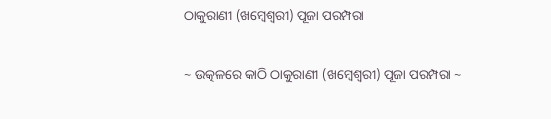ଠାକୁରାଣୀ (ଖମ୍ବେଶ୍ଵରୀ) ପୂଜା ପରମ୍ପରା

~ ଉତ୍କଳରେ କାଠି ଠାକୁରାଣୀ (ଖମ୍ବେଶ୍ଵରୀ) ପୂଜା ପରମ୍ପରା ~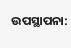ଉପସ୍ଥାପନା: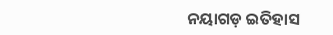ନୟାଗଡ଼ ଇତିହାସ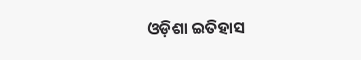ଓଡ଼ିଶା ଇତିହାସ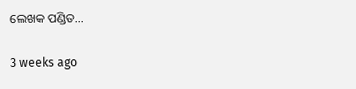ଲେଖକ ପଣ୍ଡିତ…

3 weeks ago